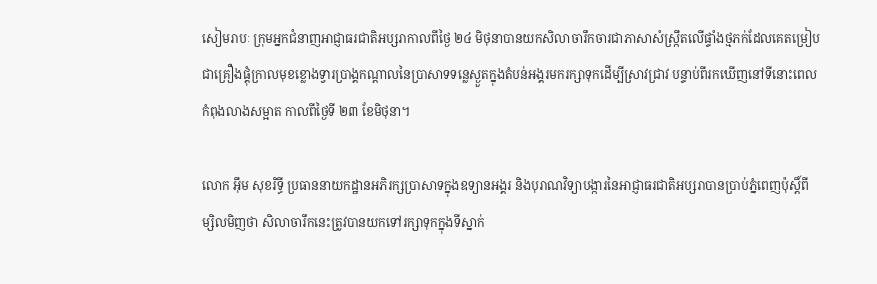សៀមរាបៈ ក្រុមអ្នកជំនាញអាជ្ញាធរជាតិអប្សរាកាលពីថ្ងៃ ២៤ មិថុនាបានយកសិលាចារឹកចារជាភាសាសំស្ក្រឹតលើផ្ទាំងថ្មភក់ដែលគេតម្រៀបជាគ្រឿងផ្គុំក្រាលមុខខ្លោងទ្វារប្រាង្គកណ្តាលនៃប្រាសាទទន្លេស្ងួតក្នុងតំបន់អង្គរមករក្សាទុកដើម្បីស្រាវជ្រាវ បន្ទាប់ពីរកឃើញនៅទីនោះពេលកំពុងលាងសម្អាត កាលពីថ្ងៃទី ២៣ ខែមិថុនា។

លោក អ៊ឹម សុខរិទ្ធី ប្រធាននាយកដ្ឋានអភិរក្សប្រាសាទក្នុងឧទ្យានអង្គរ និងបុរាណវិទ្យាបង្ការនៃអាជ្ញាធរជាតិអប្សរាបានប្រាប់ភ្នំពេញប៉ុស្ដិ៍ពីម្សិលមិញថា សិលាចារឹកនេះត្រូវបានយកទៅរក្សាទុកក្នុងទីស្នាក់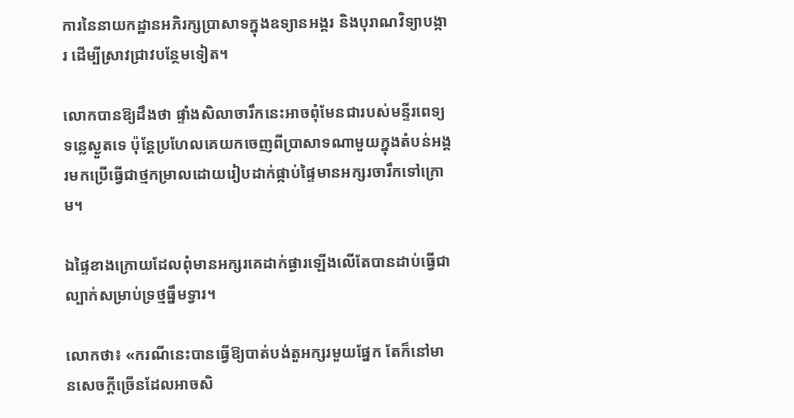ការនៃនាយកដ្ឋានអភិរក្សប្រាសាទក្នុងឧទ្យានអង្គរ និងបុរាណវិទ្យាបង្ការ ដើម្បីស្រាវជ្រាវបន្ថែមទៀត។

លោកបានឱ្យដឹងថា ផ្ទាំងសិលាចារឹកនេះអាចពុំមែនជារបស់មន្ទីរពេទ្យទន្លេស្ងួតទេ ប៉ុន្ដែប្រហែលគេយកចេញពីប្រាសាទណាមួយក្នុងតំបន់អង្គរមកប្រើធ្វើជាថ្មកម្រាលដោយរៀបដាក់ផ្កាប់ផ្ទៃមានអក្សរចារឹកទៅក្រោម។

ឯផ្ទៃខាងក្រោយដែលពុំមានអក្សរគេដាក់ផ្ងារឡើងលើតែបានដាប់ធ្វើជាល្បាក់សម្រាប់ទ្រថ្មធ្នឹមទ្វារ។

លោកថា៖ «ករណីនេះបានធ្វើឱ្យបាត់បង់តួអក្សរមួយផ្នែក តែក៏នៅមានសេចក្តីច្រើនដែលអាចសិ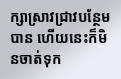ក្សាស្រាវជ្រាវបន្ថែមបាន ហើយនេះក៏មិនចាត់ទុក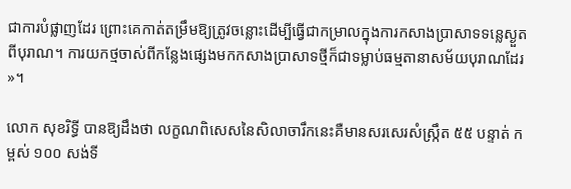ជាការបំផ្លាញដែរ ព្រោះគេកាត់តម្រឹមឱ្យត្រូវចន្លោះដើម្បីធ្វើជាកម្រាលក្នុងការកសាងប្រាសាទទន្លេស្ងួតពីបុរាណ។ ការយកថ្មចាស់ពីកន្លែងផ្សេងមកកសាងប្រាសាទថ្មីក៏ជាទម្លាប់ធម្មតានាសម័យបុរាណដែរ»។

លោក សុខរិទ្ធី បានឱ្យដឹងថា លក្ខណពិសេសនៃសិលាចារឹកនេះគឺមានសរសេរសំស្ក្រឹត ៥៥ បន្ទាត់ កម្ពស់ ១០០ សង់ទី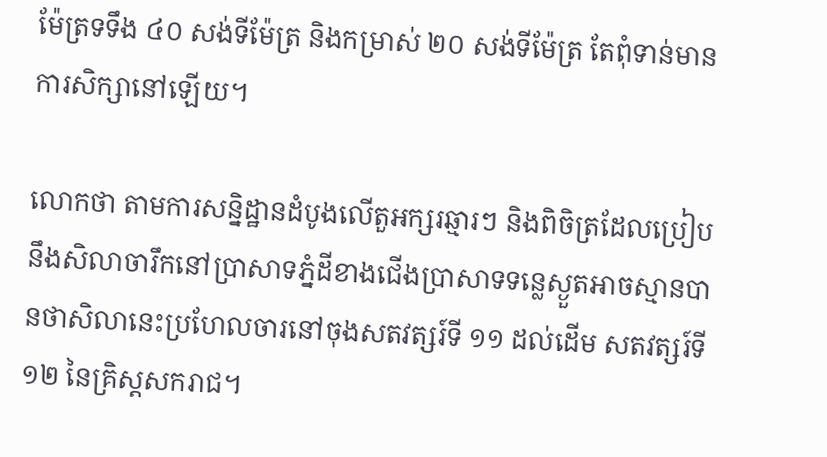ម៉ែត្រទទឹង ៤០ សង់ទីម៉ែត្រ និងកម្រាស់ ២០ សង់ទីម៉ែត្រ តែពុំទាន់មានការសិក្សានៅឡើយ។

លោកថា តាមការសន្និដ្ឋានដំបូងលើតួអក្សរឆ្មារៗ និងពិចិត្រដែលប្រៀបនឹងសិលាចារឹកនៅប្រាសាទភ្នំដីខាងជើងប្រាសាទទន្លេស្ងួតអាចស្មានបានថាសិលានេះប្រហែលចារនៅចុងសតវត្សរ៍ទី ១១ ដល់ដើម សតវត្សរ៍ទី ១២ នៃគ្រិស្តសករាជ។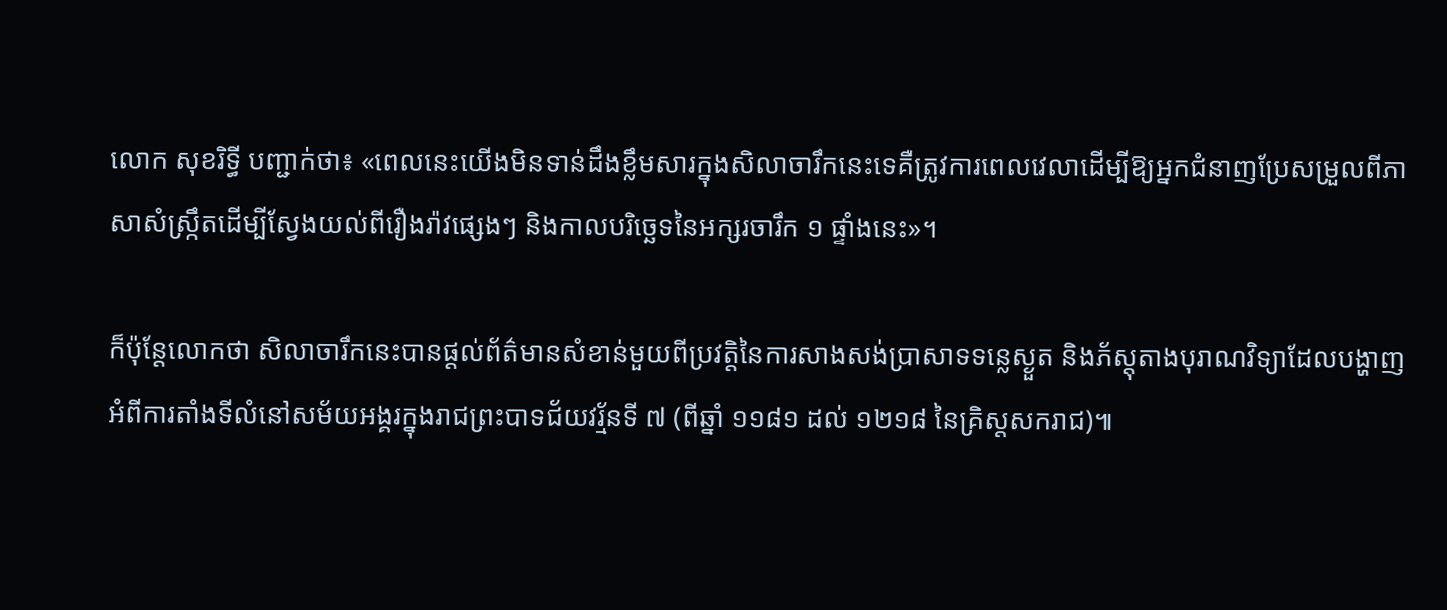លោក សុខរិទ្ធី បញ្ជាក់ថា៖ «ពេលនេះយើងមិនទាន់ដឹងខ្លឹមសារក្នុងសិលាចារឹកនេះទេគឺត្រូវការពេលវេលាដើម្បីឱ្យអ្នកជំនាញប្រែសម្រួលពីភាសាសំស្ក្រឹតដើម្បីស្វែងយល់ពីរឿងរ៉ាវផ្សេងៗ និងកាលបរិច្ឆេទនៃអក្សរចារឹក ១ ផ្ទាំងនេះ»។

ក៏ប៉ុន្តែលោកថា សិលាចារឹកនេះបានផ្តល់ព័ត៌មានសំខាន់មួយពីប្រវត្តិនៃការសាងសង់ប្រាសាទទន្លេស្ងួត និងភ័ស្តុតាងបុរាណវិទ្យាដែលបង្ហាញអំពីការតាំងទីលំនៅសម័យអង្គរក្នុងរាជព្រះបាទជ័យវរ្ម័នទី ៧ (ពីឆ្នាំ ១១៨១ ដល់ ១២១៨ នៃគ្រិស្តសករាជ)៕